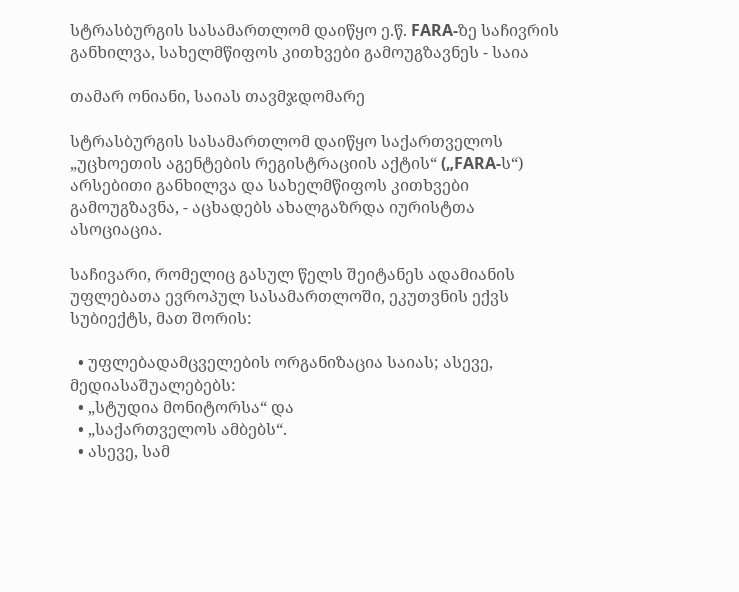სტრასბურგის სასამართლომ დაიწყო ე.წ. FARA-ზე საჩივრის განხილვა, სახელმწიფოს კითხვები გამოუგზავნეს - საია

თამარ ონიანი, საიას თავმჯდომარე

სტრასბურგის სასამართლომ დაიწყო საქართველოს „უცხოეთის აგენტების რეგისტრაციის აქტის“ („FARA-ს“) არსებითი განხილვა და სახელმწიფოს კითხვები გამოუგზავნა, - აცხადებს ახალგაზრდა იურისტთა ასოციაცია.

საჩივარი, რომელიც გასულ წელს შეიტანეს ადამიანის უფლებათა ევროპულ სასამართლოში, ეკუთვნის ექვს სუბიექტს, მათ შორის:

  • უფლებადამცველების ორგანიზაცია საიას; ასევე, მედიასაშუალებებს:
  • „სტუდია მონიტორსა“ და
  • „საქართველოს ამბებს“.
  • ასევე, სამ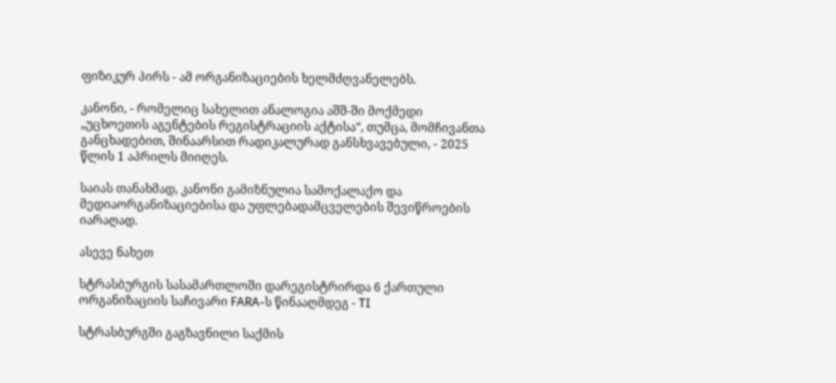ფიზიკურ პირს - ამ ორგანიზაციების ხელმძღვანელებს.

კანონი, - რომელიც სახელით ანალოგია აშშ-ში მოქმედი „უცხოეთის აგენტების რეგისტრაციის აქტისა“, თუმცა, მომჩივანთა განცხადებით, შინაარსით რადიკალურად განსხვავებული, - 2025 წლის 1 აპრილს მიიღეს.

საიას თანახმად, კანონი გამიზნულია სამოქალაქო და მედიაორგანიზაციებისა და უფლებადამცველების შევიწროების იარაღად.

ასევე ნახეთ

სტრასბურგის სასამართლოში დარეგისტრირდა 6 ქართული ორგანიზაციის საჩივარი FARA-ს წინააღმდეგ - TI

სტრასბურგში გაგზავნილი საქმის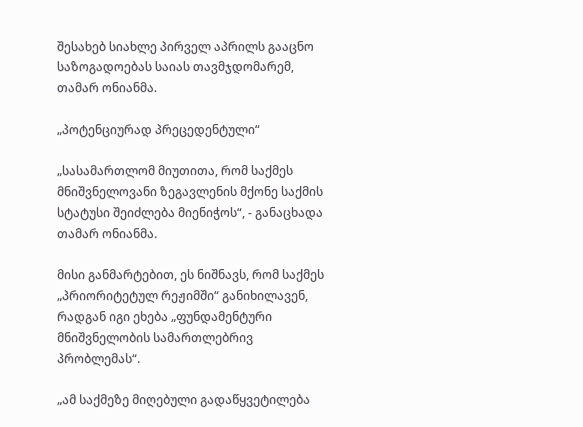შესახებ სიახლე პირველ აპრილს გააცნო საზოგადოებას საიას თავმჯდომარემ, თამარ ონიანმა.

„პოტენციურად პრეცედენტული“

„სასამართლომ მიუთითა, რომ საქმეს მნიშვნელოვანი ზეგავლენის მქონე საქმის სტატუსი შეიძლება მიენიჭოს“, - განაცხადა თამარ ონიანმა.

მისი განმარტებით, ეს ნიშნავს, რომ საქმეს „პრიორიტეტულ რეჟიმში“ განიხილავენ, რადგან იგი ეხება „ფუნდამენტური მნიშვნელობის სამართლებრივ პრობლემას“.

„ამ საქმეზე მიღებული გადაწყვეტილება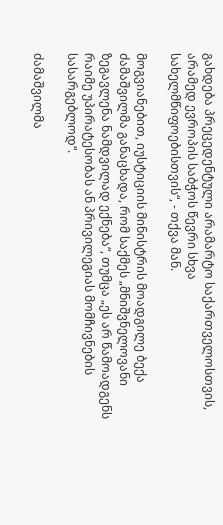გახდება პრეცედენტული არამარტო საქართველოსთვის, არამედ ევროპის საბჭოს წევრი სხვა სახელმწიფოებისთვის“, - თქვა მან.

მოგვიანებით, იუსტიციის მინისტრის მოადგილე ბექა ძამაშვილმა განაცხადა, რომ საქმეს „მნიშვნელოვანი ზეგავლენა ნამდვილად ექნება“, თუმცა „ეს არ წამოადგენს რაიმე უპირატესობას ან პრივილეგიას მომჩივნების სასარგებლოდ“.

ძამაშვილმა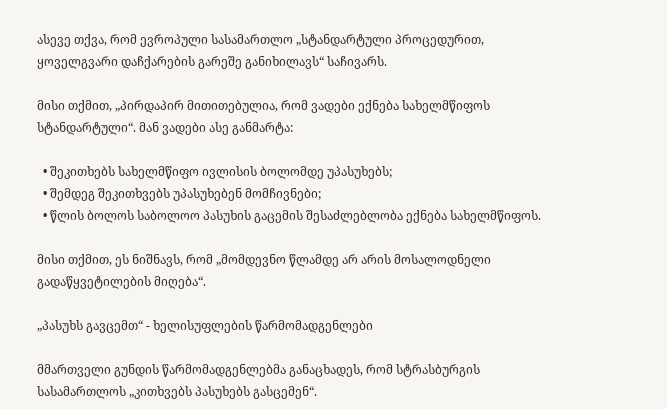ასევე თქვა, რომ ევროპული სასამართლო „სტანდარტული პროცედურით, ყოველგვარი დაჩქარების გარეშე განიხილავს“ საჩივარს.

მისი თქმით, „პირდაპირ მითითებულია, რომ ვადები ექნება სახელმწიფოს სტანდარტული“. მან ვადები ასე განმარტა:

  • შეკითხებს სახელმწიფო ივლისის ბოლომდე უპასუხებს;
  • შემდეგ შეკითხვებს უპასუხებენ მომჩივნები;
  • წლის ბოლოს საბოლოო პასუხის გაცემის შესაძლებლობა ექნება სახელმწიფოს.

მისი თქმით, ეს ნიშნავს, რომ „მომდევნო წლამდე არ არის მოსალოდნელი გადაწყვეტილების მიღება“.

„პასუხს გავცემთ“ - ხელისუფლების წარმომადგენლები

მმართველი გუნდის წარმომადგენლებმა განაცხადეს, რომ სტრასბურგის სასამართლოს „კითხვებს პასუხებს გასცემენ“.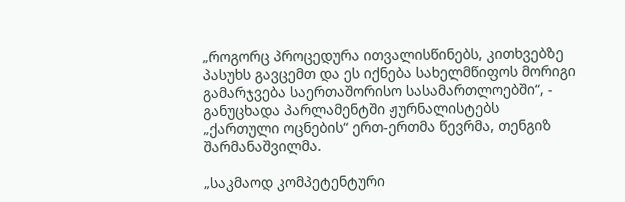„როგორც პროცედურა ითვალისწინებს, კითხვებზე პასუხს გავცემთ და ეს იქნება სახელმწიფოს მორიგი გამარჯვება საერთაშორისო სასამართლოებში“, - განუცხადა პარლამენტში ჟურნალისტებს „ქართული ოცნების“ ერთ-ერთმა წევრმა, თენგიზ შარმანაშვილმა.

„საკმაოდ კომპეტენტური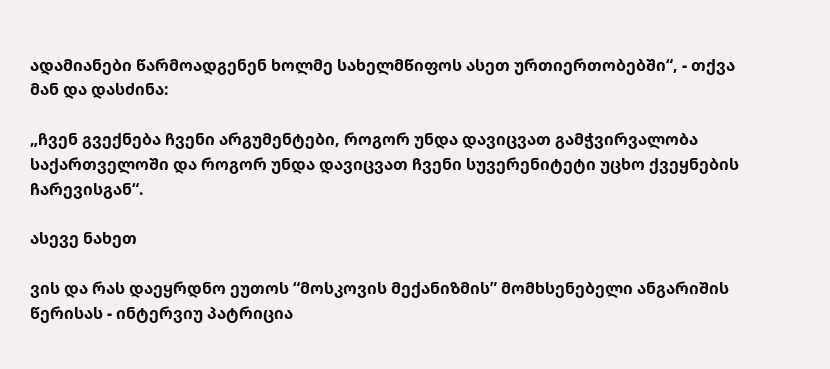ადამიანები წარმოადგენენ ხოლმე სახელმწიფოს ასეთ ურთიერთობებში“, - თქვა მან და დასძინა:

„ჩვენ გვექნება ჩვენი არგუმენტები, როგორ უნდა დავიცვათ გამჭვირვალობა საქართველოში და როგორ უნდა დავიცვათ ჩვენი სუვერენიტეტი უცხო ქვეყნების ჩარევისგან“.

ასევე ნახეთ

ვის და რას დაეყრდნო ეუთოს “მოსკოვის მექანიზმის” მომხსენებელი ანგარიშის წერისას - ინტერვიუ პატრიცია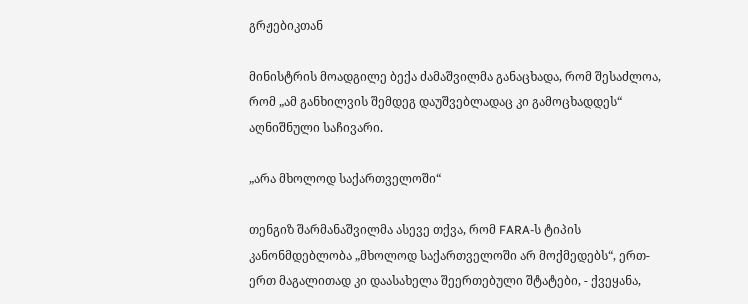გრჟებიკთან

მინისტრის მოადგილე ბექა ძამაშვილმა განაცხადა, რომ შესაძლოა, რომ „ამ განხილვის შემდეგ დაუშვებლადაც კი გამოცხადდეს“ აღნიშნული საჩივარი.

„არა მხოლოდ საქართველოში“

თენგიზ შარმანაშვილმა ასევე თქვა, რომ FARA-ს ტიპის კანონმდებლობა „მხოლოდ საქართველოში არ მოქმედებს“, ერთ-ერთ მაგალითად კი დაასახელა შეერთებული შტატები, - ქვეყანა,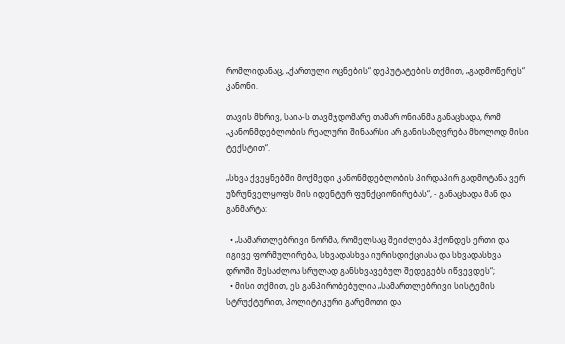რომლიდანაც, „ქართული ოცნების“ დეპუტატების თქმით, „გადმოწერეს“ კანონი.

თავის მხრივ, საია-ს თავმჯდომარე თამარ ონიანმა განაცხადა, რომ „კანონმდებლობის რეალური შინაარსი არ განისაზღვრება მხოლოდ მისი ტექსტით“.

„სხვა ქვეყნებში მოქმედი კანონმდებლობის პირდაპირ გადმოტანა ვერ უზრუნველყოფს მის იდენტურ ფუნქციონირებას“, - განაცხადა მან და განმარტა:

  • „სამართლებრივი ნორმა, რომელსაც შეიძლება ჰქონდეს ერთი და იგივე ფორმულირება, სხვადასხვა იურისდიქციასა და სხვადასხვა დროში შესაძლოა სრულად განსხვავებულ შედეგებს იწვევდეს“;
  • მისი თქმით, ეს განპირობებულია „სამართლებრივი სისტემის სტრუქტურით, პოლიტიკური გარემოთი და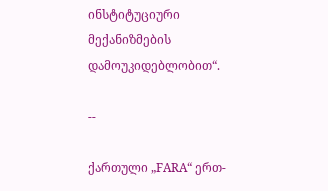ინსტიტუციური მექანიზმების დამოუკიდებლობით“.

--

ქართული „FARA“ ერთ-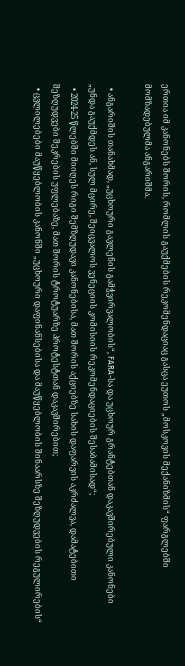ერთია იმ კანონებს შორის, რომლის გაუქმების რეკომენდაციაც გასცა ეუთოს „მოსკოვის მექანიზმის“ ფარგლებში მომზადებულმა ანგარიშმა.

  • ანგარიშის თანახმად, „უცხოური გავლენის გამჭვირვალობის“, FARA-სა და უცხოურ გრანტებთან დაკავშირებული კანონები „უნდა გაუქმდეს ან, სულ მცირე, შეიცვალოს ვენეციის კომისიის რეკომენდაციების შესაბამისად“;
  • 2024-25 წლებში მიიღეს რიგი შემზღუდავი კანონებისა, მათ შორის აქციებზე სახის დაფარვის აკრძალვა, დამატებითი შეზღუდვები შეკრების უფლებაზე, მათ შორის ტროტუარზე პროტესტთან დაკავშირებით;
  • ცვლილებები მაუწყებლობის კანონში „უცხოური დაფინანსებისა და მაუწყებლობის შინაარსზე შეზღუდვების რეგულირების“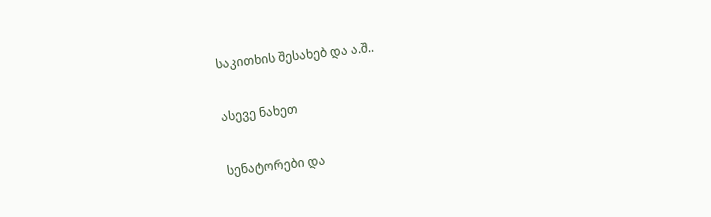საკითხის შესახებ და ა.შ..

ასევე ნახეთ

სენატორები და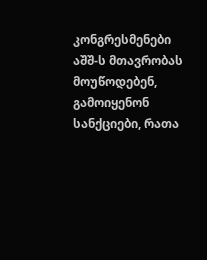კონგრესმენები აშშ-ს მთავრობას მოუწოდებენ, გამოიყენონ სანქციები, რათა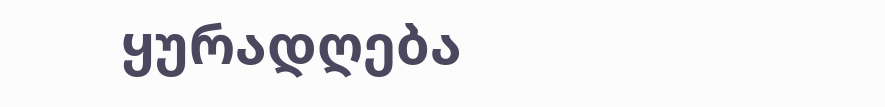ყურადღება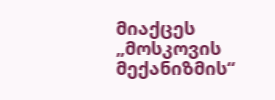მიაქცეს „მოსკოვის მექანიზმის“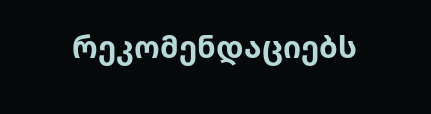რეკომენდაციებს